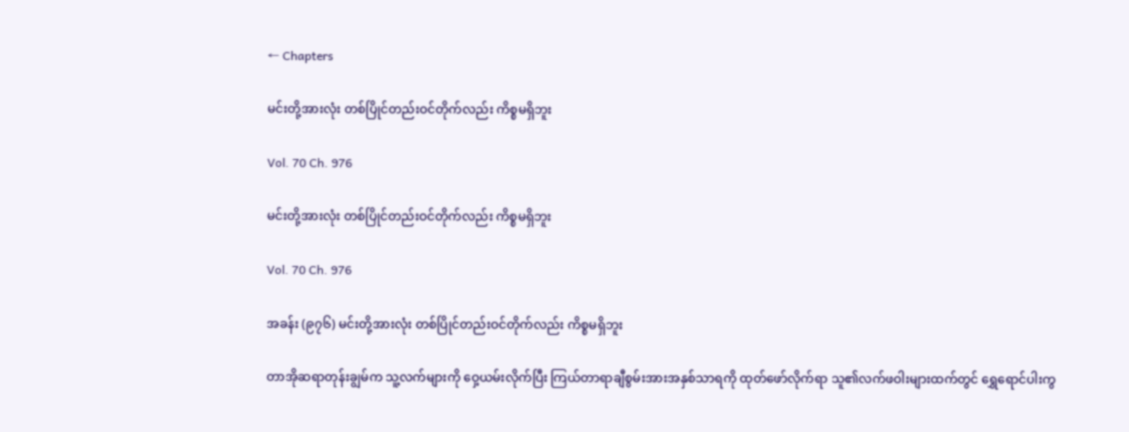← Chapters

မင်းတို့အားလုံး တစ်ပြိုင်တည်းဝင်တိုက်လည်း ကိစ္စမရှိဘူး

Vol. 70 Ch. 976

မင်းတို့အားလုံး တစ်ပြိုင်တည်းဝင်တိုက်လည်း ကိစ္စမရှိဘူး

Vol. 70 Ch. 976

အခန်း (၉၇၆) မင်းတို့အားလုံး တစ်ပြိုင်တည်းဝင်တိုက်လည်း ကိစ္စမရှိဘူး

တာအိုဆရာတုန်းချွမ်က သူ့လက်များကို ဝှေ့ယမ်းလိုက်ပြီး ကြယ်တာရာချီစွမ်းအားအနှစ်သာရကို ထုတ်ဖော်လိုက်ရာ သူ၏လက်ဖဝါးများထက်တွင် ရွှေရောင်ပါးကွ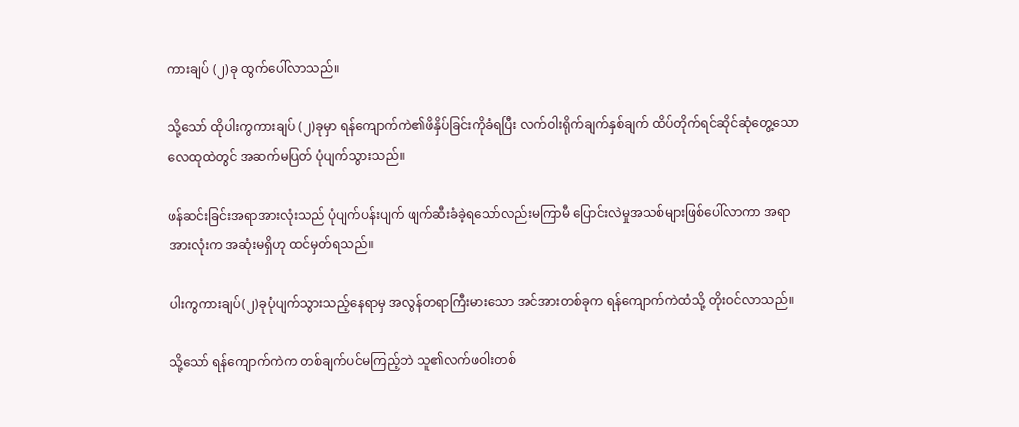ကားချပ် (၂)ခု ထွက်ပေါ်လာသည်။

သို့သော် ထိုပါးကွကားချပ် (၂)ခုမှာ ရန်ကျောက်ကဲ၏ဖိနှိပ်ခြင်းကိုခံရပြီး လက်ဝါးရိုက်ချက်နှစ်ချက် ထိပ်တိုက်ရင်ဆိုင်ဆုံတွေ့သော လေထုထဲတွင် အဆက်မပြတ် ပုံပျက်သွားသည်။

ဖန်ဆင်းခြင်းအရာအားလုံးသည် ပုံပျက်ပန်းပျက် ဖျက်ဆီးခံခဲ့ရသော်လည်းမကြာမီ ပြောင်းလဲမှုအသစ်များဖြစ်ပေါ်လာကာ အရာအားလုံးက အဆုံးမရှိဟု ထင်မှတ်ရသည်။

ပါးကွကားချပ်(၂)ခုပုံပျက်သွားသည့်နေရာမှ အလွန်တရာကြီးမားသော အင်အားတစ်ခုက ရန်ကျောက်ကဲထံသို့ တိုးဝင်လာသည်။

သို့သော် ရန်ကျောက်ကဲက တစ်ချက်ပင်မကြည့်ဘဲ သူ၏လက်ဖဝါးတစ်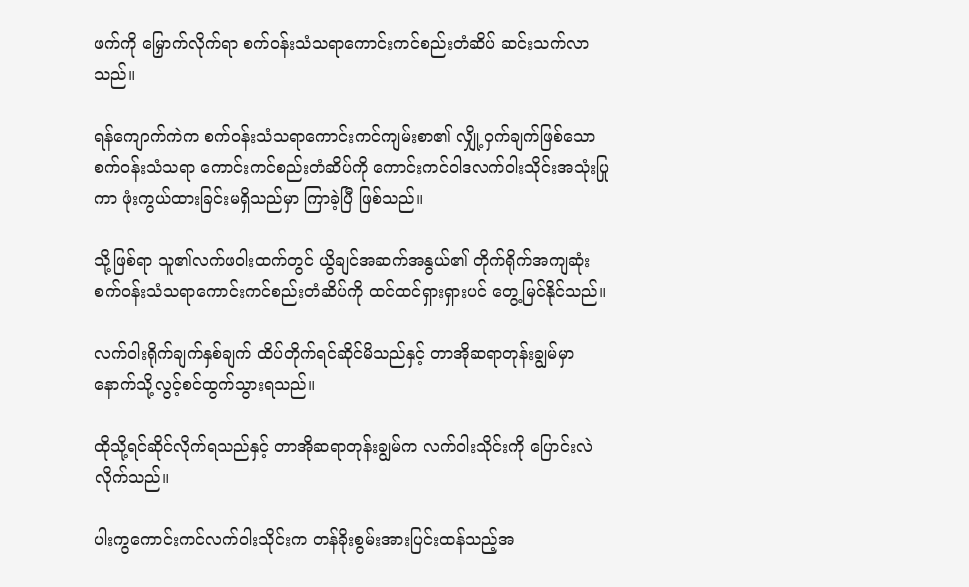ဖက်ကို မြှောက်လိုက်ရာ စက်ဝန်းသံသရာကောင်းကင်စည်းတံဆိပ် ဆင်းသက်လာသည်။

ရန်ကျောက်ကဲက စက်ဝန်းသံသရာကောင်းကင်ကျမ်းစာ၏ လျှို့ဝှက်ချက်ဖြစ်သော စက်ဝန်းသံသရာ ကောင်းကင်စည်းတံဆိပ်ကို ကောင်းကင်ဝါဒလက်ဝါးသိုင်းအသုံးပြုကာ ဖုံးကွယ်ထားခြင်းမရှိသည်မှာ ကြာခဲ့ပြီ ဖြစ်သည်။

သို့ဖြစ်ရာ သူ၏လက်ဖဝါးထက်တွင် ယွိချင်အဆက်အနွယ်၏ တိုက်ရိုက်အကျဆုံး စက်ဝန်းသံသရာကောင်းကင်စည်းတံဆိပ်ကို ထင်ထင်ရှားရှားပင် တွေ့မြင်နိုင်သည်။

လက်ဝါးရိုက်ချက်နှစ်ချက် ထိပ်တိုက်ရင်ဆိုင်မိသည်နှင့် တာအိုဆရာတုန်းချွမ်မှာ နောက်သို့လွင့်စင်ထွက်သွားရသည်။

ထိုသို့ရင်ဆိုင်လိုက်ရသည်နှင့် တာအိုဆရာတုန်းချွမ်က လက်ဝါးသိုင်းကို ပြောင်းလဲလိုက်သည်။

ပါးကွကောင်းကင်လက်ဝါးသိုင်းက တန်ခိုးစွမ်းအားပြင်းထန်သည့်အ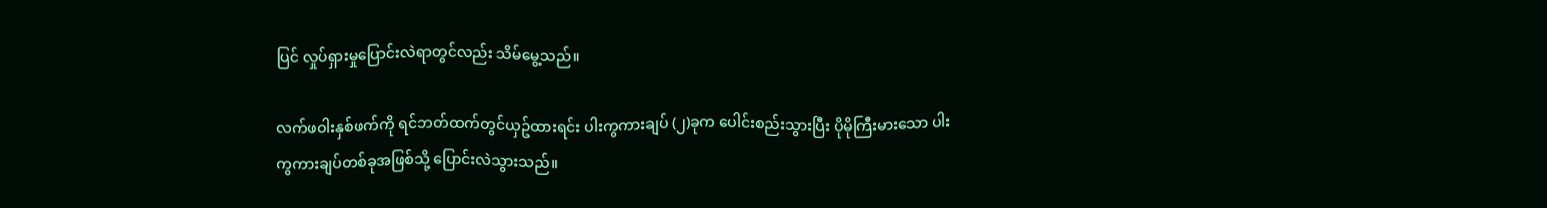ပြင် လှုပ်ရှားမှုပြောင်းလဲရာတွင်လည်း သိမ်မွေ့သည်။

လက်ဖဝါးနှစ်ဖက်ကို ရင်ဘတ်ထက်တွင်ယှဥ်ထားရင်း ပါးကွကားချပ် (၂)ခုက ပေါင်းစည်းသွားပြီး ပိုမိုကြီးမားသော ပါးကွကားချပ်တစ်ခုအဖြစ်သို့ ပြောင်းလဲသွားသည်။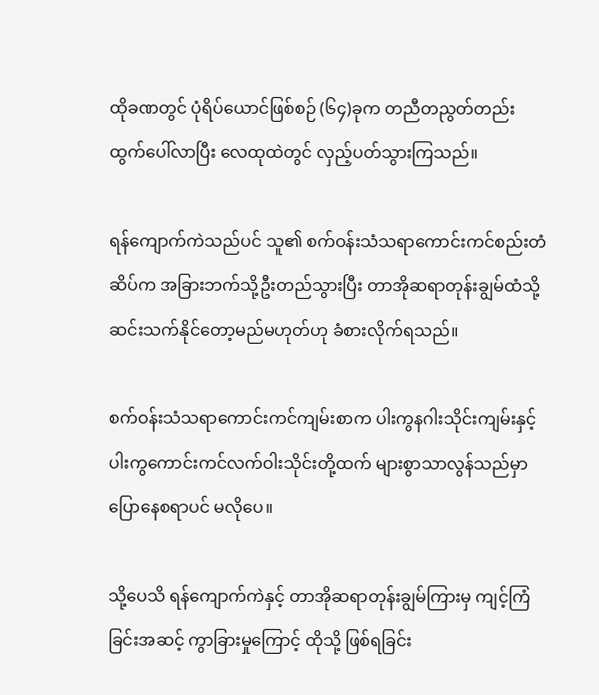ထိုခဏတွင် ပုံရိပ်ယောင်ဖြစ်စဉ် (၆၄)ခုက တညီတညွတ်တည်းထွက်ပေါ်လာပြီး လေထုထဲတွင် လှည့်ပတ်သွားကြသည်။

ရန်ကျောက်ကဲသည်ပင် သူ၏ စက်ဝန်းသံသရာကောင်းကင်စည်းတံဆိပ်က အခြားဘက်သို့ဦးတည်သွားပြီး တာအိုဆရာတုန်းချွမ်ထံသို့ ဆင်းသက်နိုင်တော့မည်မဟုတ်ဟု ခံစားလိုက်ရသည်။

စက်ဝန်းသံသရာကောင်းကင်ကျမ်းစာက ပါးကွနဂါးသိုင်းကျမ်းနှင့် ပါးကွကောင်းကင်လက်ဝါးသိုင်းတို့ထက် များစွာသာလွန်သည်မှာ ပြောနေစရာပင် မလိုပေ။

သို့ပေသိ ရန်ကျောက်ကဲနှင့် တာအိုဆရာတုန်းချွမ်ကြားမှ ကျင့်ကြံခြင်းအဆင့် ကွာခြားမှုကြောင့် ထိုသို့ ဖြစ်ရခြင်း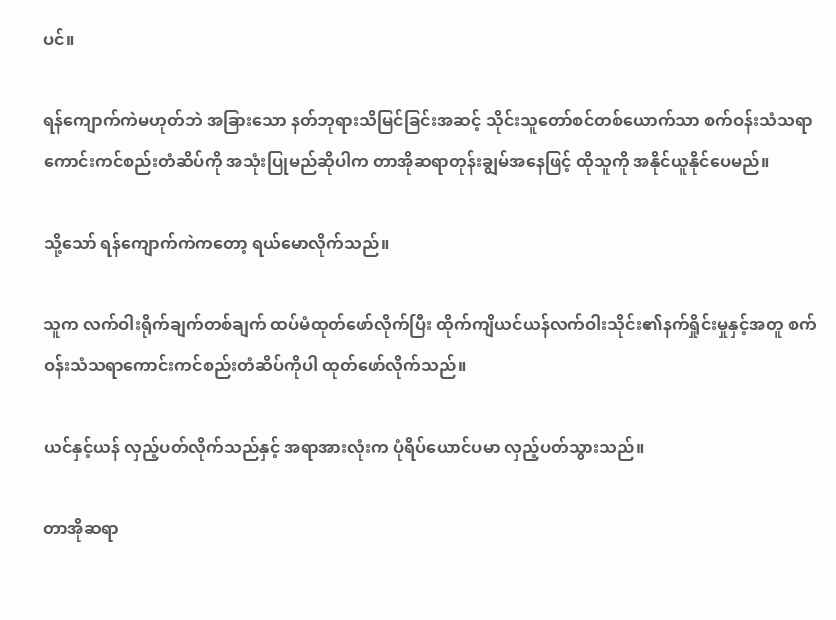ပင်။

ရန်ကျောက်ကဲမဟုတ်ဘဲ အခြားသော နတ်ဘုရားသိမြင်ခြင်းအဆင့် သိုင်းသူတော်စင်တစ်ယောက်သာ စက်ဝန်းသံသရာကောင်းကင်စည်းတံဆိပ်ကို အသုံးပြုမည်ဆိုပါက တာအိုဆရာတုန်းချွမ်အနေဖြင့် ထိုသူကို အနိုင်ယူနိုင်ပေမည်။

သို့သော် ရန်ကျောက်ကဲကတော့ ရယ်မောလိုက်သည်။

သူက လက်ဝါးရိုက်ချက်တစ်ချက် ထပ်မံထုတ်ဖော်လိုက်ပြီး ထိုက်ကျိယင်ယန်လက်ဝါးသိုင်း၏နက်ရှိုင်းမှုနှင့်အတူ စက်ဝန်းသံသရာကောင်းကင်စည်းတံဆိပ်ကိုပါ ထုတ်ဖော်လိုက်သည်။

ယင်နှင့်ယန် လှည့်ပတ်လိုက်သည်နှင့် အရာအားလုံးက ပုံရိပ်ယောင်ပမာ လှည့်ပတ်သွားသည်။

တာအိုဆရာ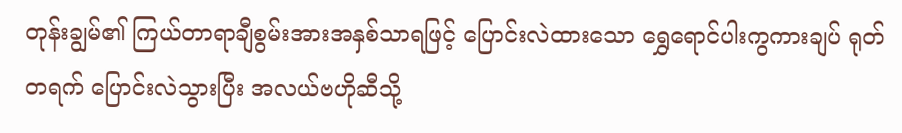တုန်းချွမ်၏ ကြယ်တာရာချီစွမ်းအားအနှစ်သာရဖြင့် ပြောင်းလဲထားသော ရွှေရောင်ပါးကွကားချပ် ရုတ်တရက် ပြောင်းလဲသွားပြီး အလယ်ဗဟိုဆီသို့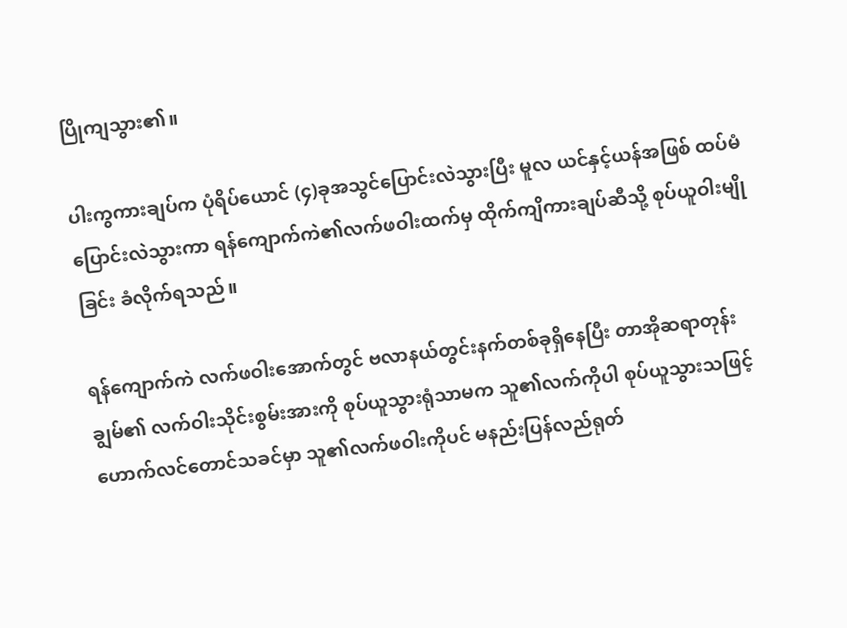ပြိုကျသွား၏။

ပါးကွကားချပ်က ပုံရိပ်ယောင် (၄)ခုအသွင်ပြောင်းလဲသွားပြီး မူလ ယင်နှင့်ယန်အဖြစ် ထပ်မံပြောင်းလဲသွားကာ ရန်ကျောက်ကဲ၏လက်ဖဝါးထက်မှ ထိုက်ကျိကားချပ်ဆီသို့ စုပ်ယူဝါးမျိုခြင်း ခံလိုက်ရသည်။

ရန်ကျောက်ကဲ လက်ဖဝါးအောက်တွင် ဗလာနယ်တွင်းနက်တစ်ခုရှိနေပြီး တာအိုဆရာတုန်းချွမ်၏ လက်ဝါးသိုင်းစွမ်းအားကို စုပ်ယူသွားရုံသာမက သူ၏လက်ကိုပါ စုပ်ယူသွားသဖြင့် ဟောက်လင်တောင်သခင်မှာ သူ၏လက်ဖဝါးကိုပင် မနည်းပြန်လည်ရုတ်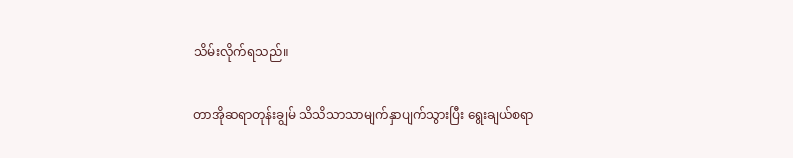သိမ်းလိုက်ရသည်။

တာအိုဆရာတုန်းချွမ် သိသိသာသာမျက်နှာပျက်သွားပြီး ရွေးချယ်စရာ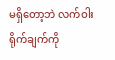မရှိတော့ဘဲ လက်ဝါးရိုက်ချက်ကို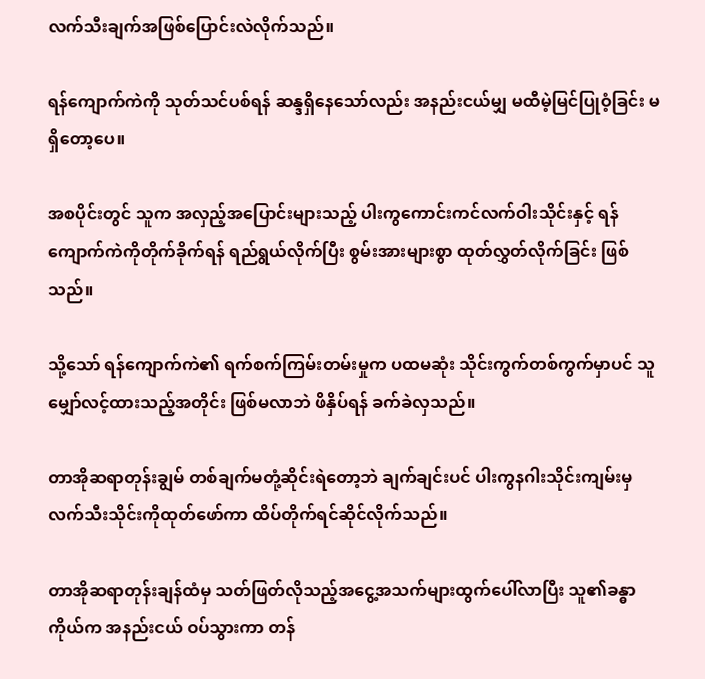လက်သီးချက်အဖြစ်ပြောင်းလဲလိုက်သည်။

ရန်ကျောက်ကဲကို သုတ်သင်ပစ်ရန် ဆန္ဒရှိနေသော်လည်း အနည်းငယ်မျှ မထီမဲ့မြင်ပြုဝံ့ခြင်း မရှိတော့ပေ။

အစပိုင်းတွင် သူက အလှည့်အပြောင်းများသည့် ပါးကွကောင်းကင်လက်ဝါးသိုင်းနှင့် ရန်ကျောက်ကဲကိုတိုက်ခိုက်ရန် ရည်ရွယ်လိုက်ပြီး စွမ်းအားများစွာ ထုတ်လွှတ်လိုက်ခြင်း ဖြစ်သည်။

သို့သော် ရန်ကျောက်ကဲ၏ ရက်စက်ကြမ်းတမ်းမှုက ပထမဆုံး သိုင်းကွက်တစ်ကွက်မှာပင် သူမျှော်လင့်ထားသည့်အတိုင်း ဖြစ်မလာဘဲ ဖိနှိပ်ရန် ခက်ခဲလှသည်။

တာအိုဆရာတုန်းချွမ် တစ်ချက်မတုံ့ဆိုင်းရဲတော့ဘဲ ချက်ချင်းပင် ပါးကွနဂါးသိုင်းကျမ်းမှ လက်သီးသိုင်းကိုထုတ်ဖော်ကာ ထိပ်တိုက်ရင်ဆိုင်လိုက်သည်။

တာအိုဆရာတုန်းချန်ထံမှ သတ်ဖြတ်လိုသည့်အငွေ့အသက်များထွက်ပေါ်လာပြီး သူ၏ခန္ဓာကိုယ်က အနည်းငယ် ဝပ်သွားကာ တန်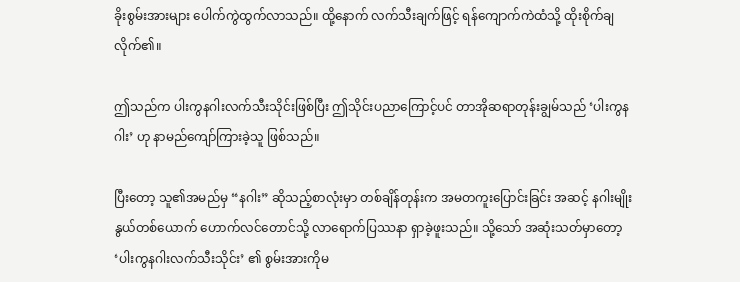ခိုးစွမ်းအားများ ပေါက်ကွဲထွက်လာသည်။ ထို့နောက် လက်သီးချက်ဖြင့် ရန်ကျောက်ကဲထံသို့ ထိုးစိုက်ချလိုက်၏။

ဤသည်က ပါးကွနဂါးလက်သီးသိုင်းဖြစ်ပြီး ဤသိုင်းပညာကြောင့်ပင် တာအိုဆရာတုန်းချွမ်သည် ‘ပါးကွနဂါး’ ဟု နာမည်ကျော်ကြားခဲ့သူ ဖြစ်သည်။

ပြီးတော့ သူ၏အမည်မှ “နဂါး” ဆိုသည့်စာလုံးမှာ တစ်ချိန်တုန်းက အမတကူးပြောင်းခြင်း အဆင့် နဂါးမျိုးနွယ်တစ်ယောက် ဟောက်လင်တောင်သို့ လာရောက်ပြဿနာ ရှာခဲ့ဖူးသည်။ သို့သော် အဆုံးသတ်မှာတော့ ‘ပါးကွနဂါးလက်သီးသိုင်း’ ၏ စွမ်းအားကိုမ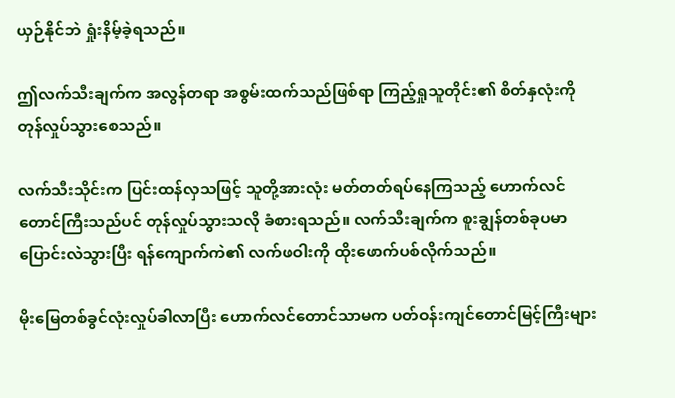ယှဉ်နိုင်ဘဲ ရှုံးနိမ့်ခဲ့ရသည်။

ဤလက်သီးချက်က အလွန်တရာ အစွမ်းထက်သည်ဖြစ်ရာ ကြည့်ရှုသူတိုင်း၏ စိတ်နှလုံးကို တုန်လှုပ်သွားစေသည်။

လက်သီးသိုင်းက ပြင်းထန်လှသဖြင့် သူတို့အားလုံး မတ်တတ်ရပ်နေကြသည့် ဟောက်လင်တောင်ကြီးသည်ပင် တုန်လှုပ်သွားသလို ခံစားရသည်။ လက်သီးချက်က စူးချွန်တစ်ခုပမာ ပြောင်းလဲသွားပြီး ရန်ကျောက်ကဲ၏ လက်ဖဝါးကို ထိုးဖောက်ပစ်လိုက်သည်။

မိုးမြေတစ်ခွင်လုံးလှုပ်ခါလာပြီး ဟောက်လင်တောင်သာမက ပတ်ဝန်းကျင်တောင်မြင့်ကြီးများ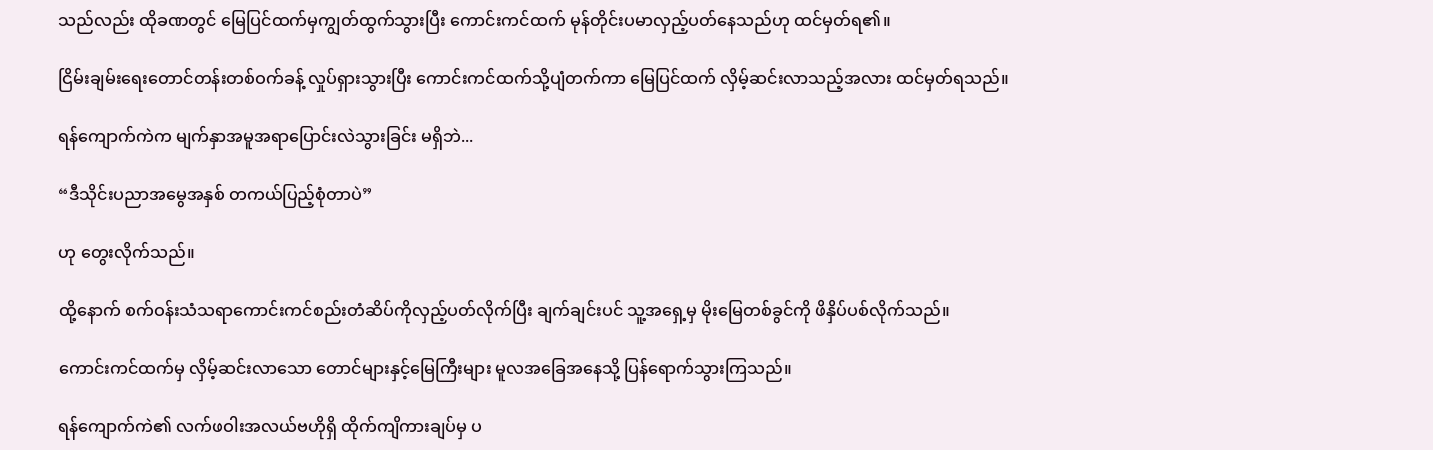သည်လည်း ထိုခဏတွင် မြေပြင်ထက်မှကျွတ်ထွက်သွားပြီး ကောင်းကင်ထက် မုန်တိုင်းပမာလှည့်ပတ်နေသည်ဟု ထင်မှတ်ရ၏။

ငြိမ်းချမ်းရေးတောင်တန်းတစ်ဝက်ခန့် လှုပ်ရှားသွားပြီး ကောင်းကင်ထက်သို့ပျံတက်ကာ မြေပြင်ထက် လှိမ့်ဆင်းလာသည့်အလား ထင်မှတ်ရသည်။

ရန်ကျောက်ကဲက မျက်နှာအမူအရာပြောင်းလဲသွားခြင်း မရှိဘဲ...

“ဒီသိုင်းပညာအမွေအနှစ် တကယ်ပြည့်စုံတာပဲ”

ဟု တွေးလိုက်သည်။

ထို့နောက် စက်ဝန်းသံသရာကောင်းကင်စည်းတံဆိပ်ကိုလှည့်ပတ်လိုက်ပြီး ချက်ချင်းပင် သူ့အရှေ့မှ မိုးမြေတစ်ခွင်ကို ဖိနှိပ်ပစ်လိုက်သည်။

ကောင်းကင်ထက်မှ လှိမ့်ဆင်းလာသော တောင်များနှင့်မြေကြီးများ မူလအခြေအနေသို့ ပြန်ရောက်သွားကြသည်။

ရန်ကျောက်ကဲ၏ လက်ဖဝါးအလယ်ဗဟိုရှိ ထိုက်ကျိကားချပ်မှ ပ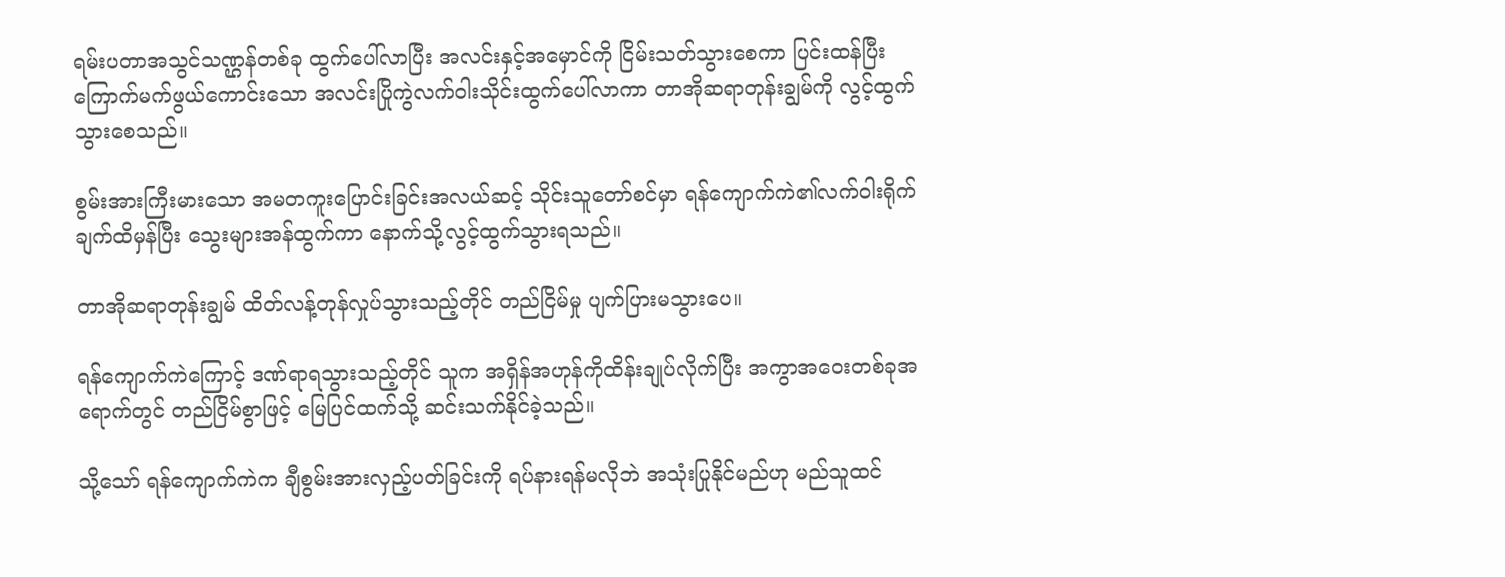ရမ်းပတာအသွင်သဏ္ဌန်တစ်ခု ထွက်ပေါ်လာပြီး အလင်းနှင့်အမှောင်ကို ငြိမ်းသတ်သွားစေကာ ပြင်းထန်ပြီးကြောက်မက်ဖွယ်ကောင်းသော အလင်းပြိုကွဲလက်ဝါးသိုင်းထွက်ပေါ်လာကာ တာအိုဆရာတုန်းချွမ်ကို လွင့်ထွက်သွားစေသည်။

စွမ်းအားကြီးမားသော အမတကူးပြောင်းခြင်းအလယ်ဆင့် သိုင်းသူတော်စင်မှာ ရန်ကျောက်ကဲ၏လက်ဝါးရိုက်ချက်ထိမှန်ပြီး သွေးများအန်ထွက်ကာ နောက်သို့လွင့်ထွက်သွားရသည်။

တာအိုဆရာတုန်းချွမ် ထိတ်လန့်တုန်လှုပ်သွားသည့်တိုင် တည်ငြိမ်မှု ပျက်ပြားမသွားပေ။

ရန်ကျောက်ကဲကြောင့် ဒဏ်ရာရသွားသည့်တိုင် သူက အရှိန်အဟုန်ကိုထိန်းချုပ်လိုက်ပြီး အကွာအဝေးတစ်ခုအရောက်တွင် တည်ငြိမ်စွာဖြင့် မြေပြင်ထက်သို့ ဆင်းသက်နိုင်ခဲ့သည်။

သို့သော် ရန်ကျောက်ကဲက ချီစွမ်းအားလှည့်ပတ်ခြင်းကို ရပ်နားရန်မလိုဘဲ အသုံးပြုနိုင်မည်ဟု မည်သူထင်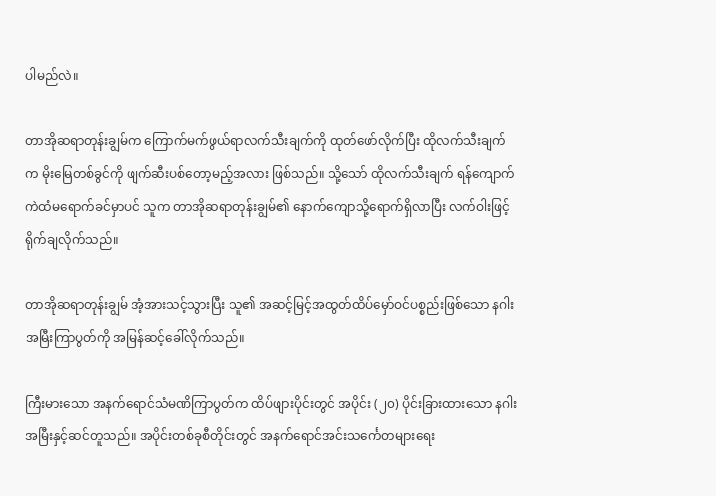ပါမည်လဲ။

တာအိုဆရာတုန်းချွမ်က ကြောက်မက်ဖွယ်ရာလက်သီးချက်ကို ထုတ်ဖော်လိုက်ပြီး ထိုလက်သီးချက်က မိုးမြေတစ်ခွင်ကို ဖျက်ဆီးပစ်တော့မည့်အလား ဖြစ်သည်။ သို့သော် ထိုလက်သီးချက် ရန်ကျောက်ကဲထံမရောက်ခင်မှာပင် သူက တာအိုဆရာတုန်းချွမ်၏ နောက်ကျောသို့ရောက်ရှိလာပြီး လက်ဝါးဖြင့် ရိုက်ချလိုက်သည်။

တာအိုဆရာတုန်းချွမ် အံ့အားသင့်သွားပြီး သူ၏ အဆင့်မြင့်အထွတ်ထိပ်မှော်ဝင်ပစ္စည်းဖြစ်သော နဂါးအမြီးကြာပွတ်ကို အမြန်ဆင့်ခေါ်လိုက်သည်။

ကြီးမားသော အနက်ရောင်သံမဏိကြာပွတ်က ထိပ်ဖျားပိုင်းတွင် အပိုင်း (၂၀) ပိုင်းခြားထားသော နဂါးအမြီးနှင့်ဆင်တူသည်။ အပိုင်းတစ်ခုစီတိုင်းတွင် အနက်ရောင်အင်းသင်္ကေတများရေး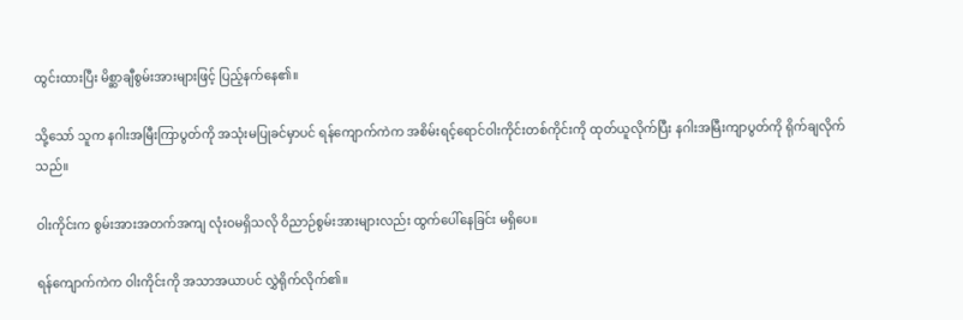ထွင်းထားပြီး မိစ္ဆာချီစွမ်းအားများဖြင့် ပြည့်နက်နေ၏။

သို့သော် သူက နဂါးအမြီးကြာပွတ်ကို အသုံးမပြုခင်မှာပင် ရန်ကျောက်ကဲက အစိမ်းရင့်ရောင်ဝါးကိုင်းတစ်ကိုင်းကို ထုတ်ယူလိုက်ပြီး နဂါးအမြီးကျာပွတ်ကို ရိုက်ချလိုက်သည်။

ဝါးကိုင်းက စွမ်းအားအတက်အကျ လုံးဝမရှိသလို ဝိညာဉ်စွမ်းအားများလည်း ထွက်ပေါ်နေခြင်း မရှိပေ။

ရန်ကျောက်ကဲက ဝါးကိုင်းကို အသာအယာပင် လွှဲရိုက်လိုက်၏။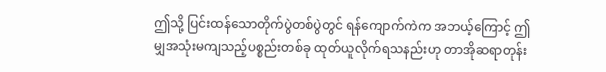ဤသို့ ပြင်းထန်သောတိုက်ပွဲတစ်ပွဲတွင် ရန်ကျောက်ကဲက အဘယ့်ကြောင့် ဤမျှအသုံးမကျသည့်ပစ္စည်းတစ်ခု ထုတ်ယူလိုက်ရသနည်းဟု တာအိုဆရာတုန်း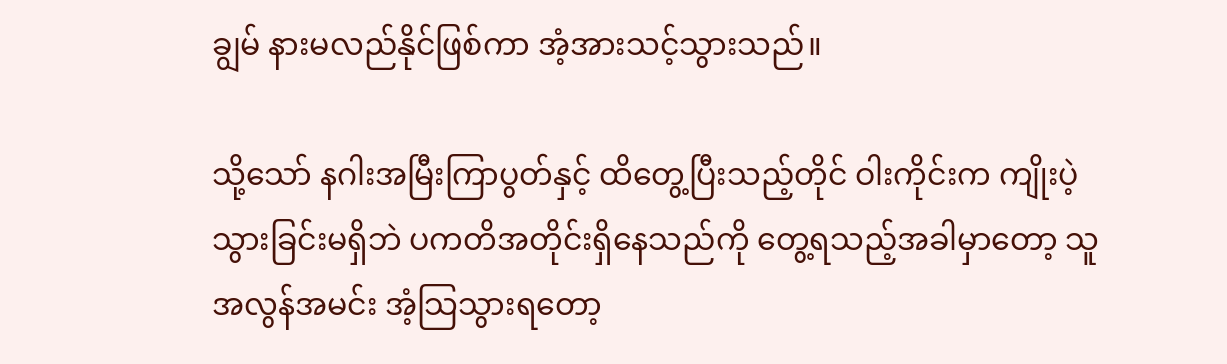ချွမ် နားမလည်နိုင်ဖြစ်ကာ အံ့အားသင့်သွားသည်။

သို့သော် နဂါးအမြီးကြာပွတ်နှင့် ထိတွေ့ပြီးသည့်တိုင် ဝါးကိုင်းက ကျိုးပဲ့သွားခြင်းမရှိဘဲ ပကတိအတိုင်းရှိနေသည်ကို တွေ့ရသည့်အခါမှာတော့ သူ အလွန်အမင်း အံ့သြသွားရတော့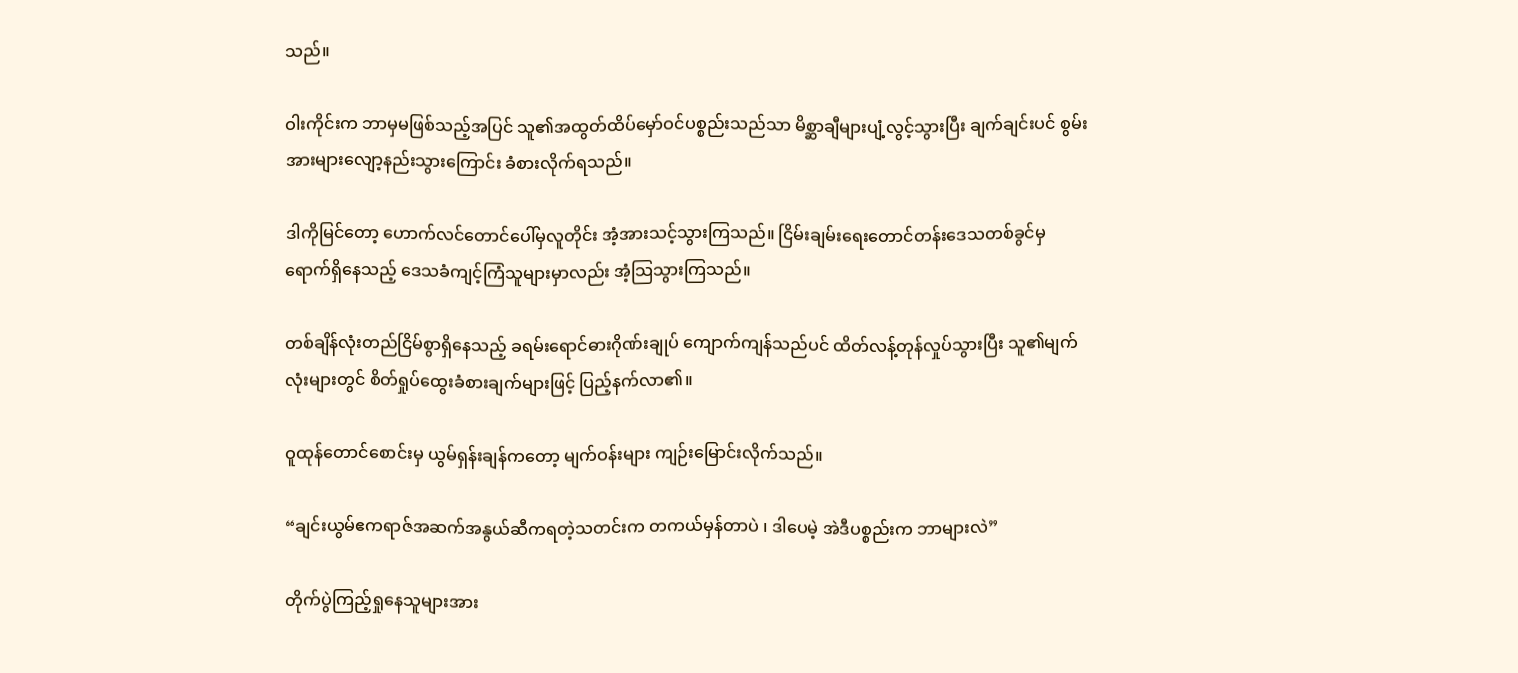သည်။

ဝါးကိုင်းက ဘာမှမဖြစ်သည့်အပြင် သူ၏အထွတ်ထိပ်မှော်ဝင်ပစ္စည်းသည်သာ မိစ္ဆာချီများပျံ့လွင့်သွားပြီး ချက်ချင်းပင် စွမ်းအားများလျော့နည်းသွားကြောင်း ခံစားလိုက်ရသည်။

ဒါကိုမြင်တော့ ဟောက်လင်တောင်ပေါ်မှလူတိုင်း အံ့အားသင့်သွားကြသည်။ ငြိမ်းချမ်းရေးတောင်တန်းဒေသတစ်ခွင်မှ ရောက်ရှိနေသည့် ဒေသခံကျင့်ကြံသူများမှာလည်း အံ့သြသွားကြသည်။

တစ်ချိန်လုံးတည်ငြိမ်စွာရှိနေသည့် ခရမ်းရောင်ဓားဂိုဏ်းချုပ် ကျောက်ကျန်သည်ပင် ထိတ်လန့်တုန်လှုပ်သွားပြီး သူ၏မျက်လုံးများတွင် စိတ်ရှုပ်ထွေးခံစားချက်များဖြင့် ပြည့်နက်လာ၏။

ဝူထုန်တောင်စောင်းမှ ယွမ်ရှန်းချန်ကတော့ မျက်ဝန်းများ ကျဉ်းမြောင်းလိုက်သည်။

“ချင်းယွမ်ဧကရာဇ်အဆက်အနွယ်ဆီကရတဲ့သတင်းက တကယ်မှန်တာပဲ ၊ ဒါပေမဲ့ အဲဒီပစ္စည်းက ဘာများလဲ”

တိုက်ပွဲကြည့်ရှုနေသူများအား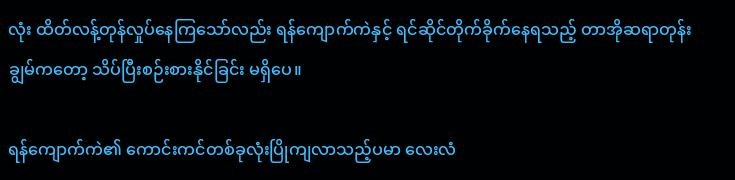လုံး ထိတ်လန့်တုန်လှုပ်နေကြသော်လည်း ရန်ကျောက်ကဲနှင့် ရင်ဆိုင်တိုက်ခိုက်နေရသည့် တာအိုဆရာတုန်းချွမ်ကတော့ သိပ်ပြီးစဉ်းစားနိုင်ခြင်း မရှိပေ။

ရန်ကျောက်ကဲ၏ ကောင်းကင်တစ်ခုလုံးပြိုကျလာသည့်ပမာ လေးလံ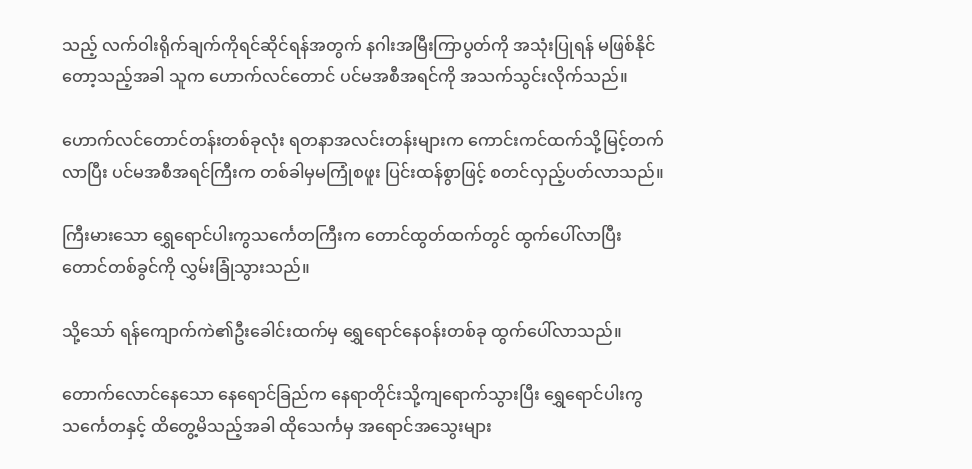သည့် လက်ဝါးရိုက်ချက်ကိုရင်ဆိုင်ရန်အတွက် နဂါးအမြီးကြာပွတ်ကို အသုံးပြုရန် မဖြစ်နိုင်တော့သည့်အခါ သူက ဟောက်လင်တောင် ပင်မအစီအရင်ကို အသက်သွင်းလိုက်သည်။

ဟောက်လင်တောင်တန်းတစ်ခုလုံး ရတနာအလင်းတန်းများက ကောင်းကင်ထက်သို့မြင့်တက်လာပြီး ပင်မအစီအရင်ကြီးက တစ်ခါမှမကြုံစဖူး ပြင်းထန်စွာဖြင့် စတင်လှည့်ပတ်လာသည်။

ကြီးမားသော ရွှေရောင်ပါးကွသင်္ကေတကြီးက တောင်ထွတ်ထက်တွင် ထွက်ပေါ်လာပြီး တောင်တစ်ခွင်ကို လွှမ်းခြုံသွားသည်။

သို့သော် ရန်ကျောက်ကဲ၏ဦးခေါင်းထက်မှ ရွှေရောင်နေဝန်းတစ်ခု ထွက်ပေါ်လာသည်။

တောက်လောင်နေသော နေရောင်ခြည်က နေရာတိုင်းသို့ကျရောက်သွားပြီး ရွှေရောင်ပါးကွသင်္ကေတနှင့် ထိတွေ့မိသည့်အခါ ထိုသေင်္ကမှ အရောင်အသွေးများ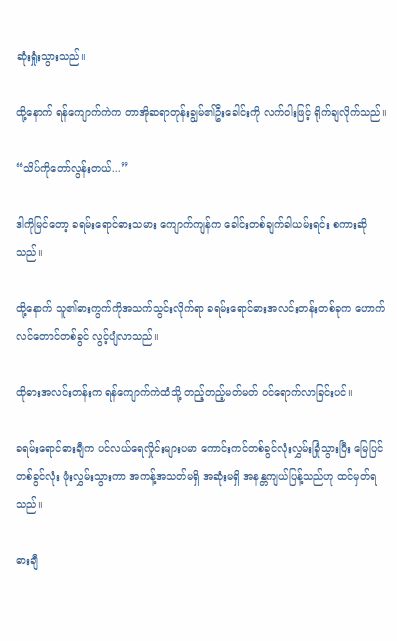ဆုံးရှုံးသွားသည်။

ထို့နောက် ရန်ကျောက်ကဲက တာအိုဆရာတုန်းချွမ်၏ဦးခေါင်းကို လက်ဝါးဖြင့် ရိုက်ချလိုက်သည်။

“သိပ်ကိုတော်လွန်းတယ်...”

ဒါကိုမြင်တော့ ခရမ်းရောင်ဓားသမား ကျောက်ကျန်က ခေါင်းတစ်ချက်ခါယမ်းရင်း စကားဆိုသည်။

ထို့နောက် သူ၏ဓားကွက်ကိုအသက်သွင်းလိုက်ရာ ခရမ်းရောင်ဓားအလင်းတန်းတစ်ခုက ဟောက်လင်တောင်တစ်ခွင် လွင့်ပျံလာသည်။

ထိုဓားအလင်းတန်းက ရန်ကျောက်ကဲထံသို့ တည့်တည့်မတ်မတ် ဝင်ရောက်လာခြင်းပင်။

ခရမ်းရောင်ဓားချီက ပင်လယ်ရေလှိုင်းများပမာ ကောင်းကင်တစ်ခွင်လုံးလွှမ်းခြုံသွားပြီး မြေပြင်တစ်ခွင်လုံး ဖုံးလွှမ်းသွားကာ အကန့်အသတ်မရှိ အဆုံးမရှိ အနန္တကျယ်ပြန့်သည်ဟု ထင်မှတ်ရသည်။

ဓားချီ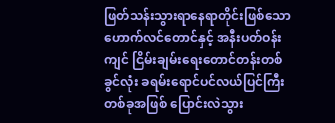ဖြတ်သန်းသွားရာနေရာတိုင်းဖြစ်သော ဟောက်လင်တောင်နှင့် အနီးပတ်ဝန်းကျင် ငြိမ်းချမ်းရေးတောင်တန်းတစ်ခွင်လုံး ခရမ်း‌ရောင်ပင်လယ်ပြင်ကြီးတစ်ခုအဖြစ် ပြောင်းလဲသွား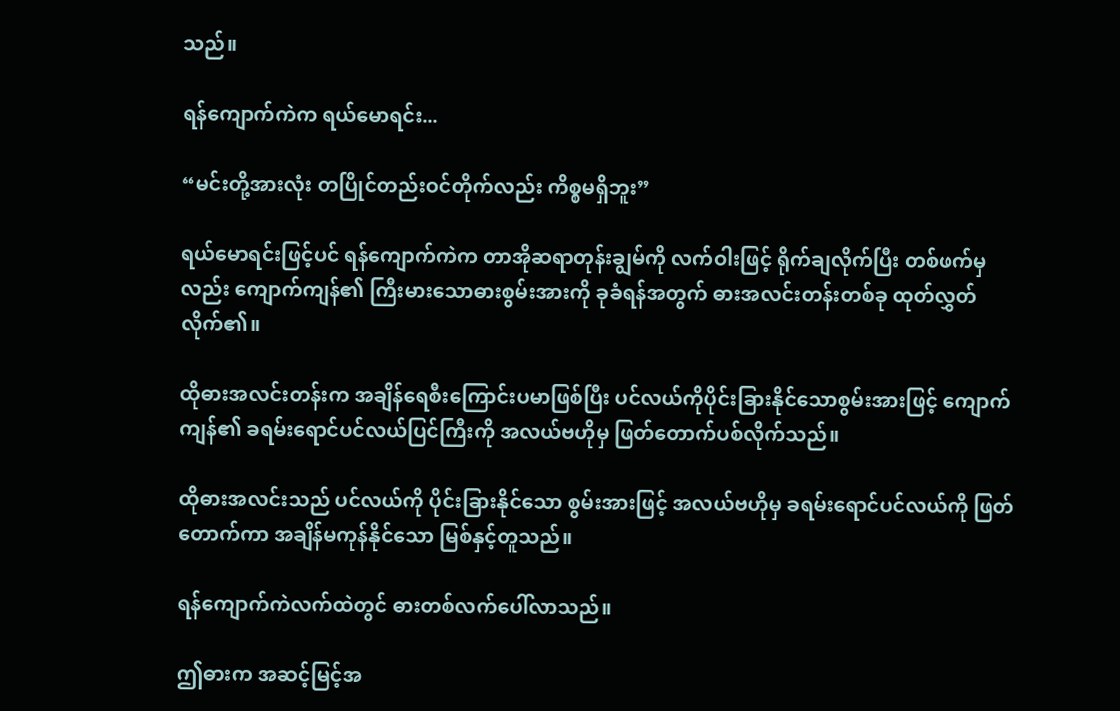သည်။

ရန်ကျောက်ကဲက ရယ်မောရင်း...

“မင်းတို့အားလုံး တပြိုင်တည်းဝင်တိုက်လည်း ကိစ္စမရှိဘူး”

ရယ်မောရင်းဖြင့်ပင် ရန်ကျောက်ကဲက တာအိုဆရာတုန်းချွမ်ကို လက်ဝါးဖြင့် ရိုက်ချလိုက်ပြီး တစ်ဖက်မှလည်း ကျောက်ကျန်၏ ကြီးမားသောဓားစွမ်းအားကို ခုခံရန်အတွက် ဓားအလင်းတန်းတစ်ခု ထုတ်လွှတ်လိုက်၏။

ထိုဓားအလင်းတန်းက အချိန်ရေစီးကြောင်းပမာဖြစ်ပြီး ပင်လယ်ကိုပိုင်းခြားနိုင်သောစွမ်းအားဖြင့် ကျောက်ကျန်၏ ခရမ်းရောင်ပင်လယ်ပြင်ကြီးကို အလယ်ဗဟိုမှ ဖြတ်တောက်ပစ်လိုက်သည်။

ထိုဓားအလင်းသည် ပင်လယ်ကို ပိုင်းခြားနိုင်သော စွမ်းအားဖြင့် အလယ်ဗဟိုမှ ခရမ်းရောင်ပင်လယ်ကို ဖြတ်တောက်ကာ အချိန်မကုန်နိုင်သော မြစ်နှင့်တူသည်။

ရန်ကျောက်ကဲလက်ထဲတွင် ဓားတစ်လက်ပေါ်လာသည်။

ဤဓားက အဆင့်မြင့်အ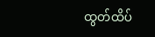ထွတ်ထိပ်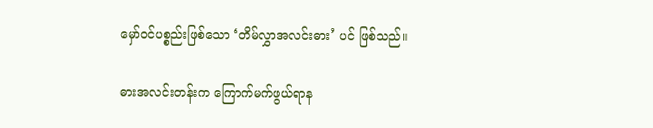မှော်ဝင်ပစ္စည်းဖြစ်သော ‘တိမ်လွှာအလင်းဓား’ ပင် ဖြစ်သည်။

ဓားအလင်းတန်းက ကြောက်မက်ဖွယ်ရာန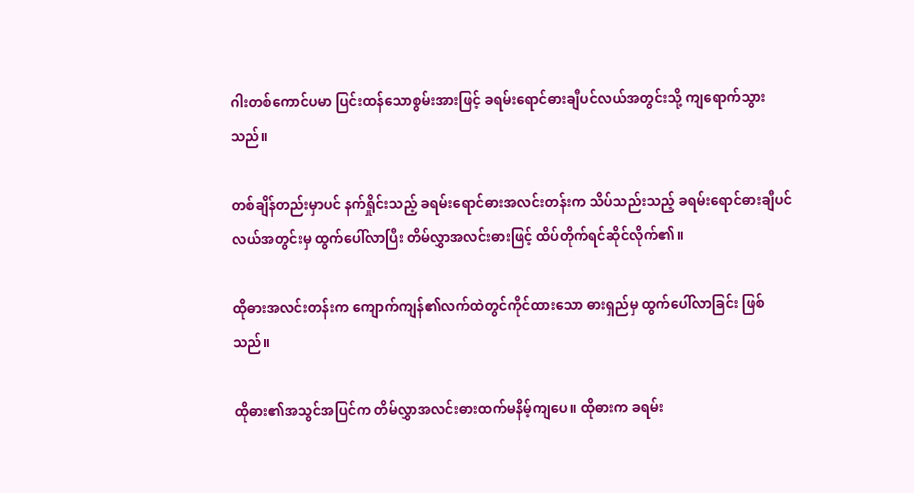ဂါးတစ်ကောင်ပမာ ပြင်းထန်သောစွမ်းအားဖြင့် ခရမ်းရောင်ဓားချီပင်လယ်အတွင်းသို့ ကျရောက်သွားသည်။

တစ်ချိန်တည်းမှာပင် နက်ရှိုင်းသည့် ခရမ်းရောင်ဓားအလင်းတန်းက သိပ်သည်းသည့် ခရမ်းရောင်ဓားချီပင်လယ်အတွင်းမှ ထွက်ပေါ်လာပြီး တိမ်လွှာအလင်းဓားဖြင့် ထိပ်တိုက်ရင်ဆိုင်လိုက်၏။

ထိုဓားအလင်းတန်းက ကျောက်ကျန်၏လက်ထဲတွင်ကိုင်ထားသော ဓားရှည်မှ ထွက်ပေါ်လာခြင်း ဖြစ်သည်။

ထိုဓား၏အသွင်အပြင်က တိမ်လွှာအလင်းဓားထက်မနိမ့်ကျပေ။ ထိုဓားက ခရမ်း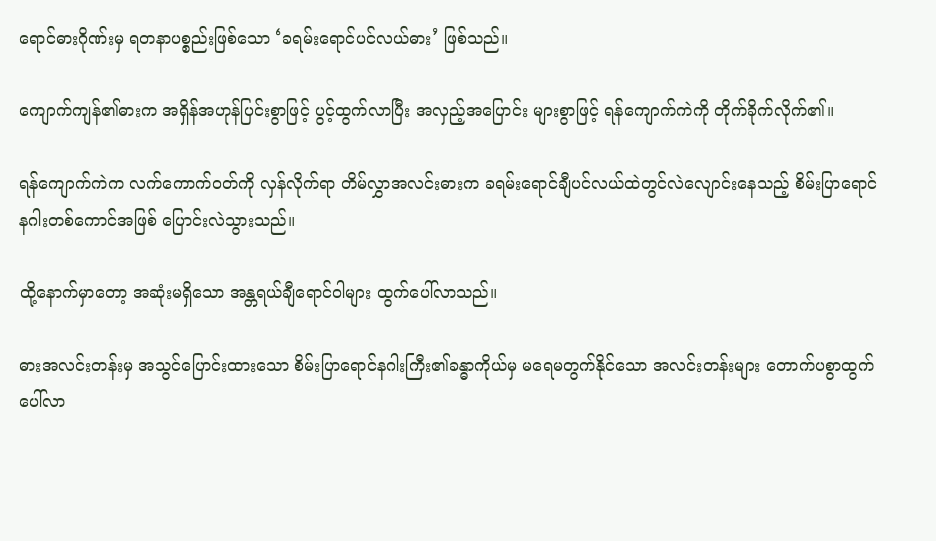ရောင်ဓားဂိုဏ်းမှ ရတနာပစ္စည်းဖြစ်သော ‘ခရမ်းရောင်ပင်လယ်ဓား’ ဖြစ်သည်။

ကျောက်ကျန်၏ဓားက အရှိန်အဟုန်ပြင်းစွာဖြင့် ပွင့်ထွက်လာပြီး အလှည့်အပြောင်း များစွာဖြင့် ရန်ကျောက်ကဲကို တိုက်ခိုက်လိုက်၏။

ရန်ကျောက်ကဲက လက်ကောက်ဝတ်ကို လှန်လိုက်ရာ တိမ်လွှာအလင်းဓားက ခရမ်းရောင်ချီပင်လယ်ထဲတွင်လဲလျောင်းနေသည့် စိမ်းပြာရောင်နဂါးတစ်ကောင်အဖြစ် ပြောင်းလဲသွားသည်။

ထို့နောက်မှာတော့ အဆုံးမရှိသော အန္တရယ်ချီရောင်ဝါများ ထွက်ပေါ်လာသည်။

ဓားအလင်းတန်းမှ အသွင်ပြောင်းထားသော စိမ်းပြာရောင်နဂါးကြီး၏ခန္ဓာကိုယ်မှ မရေမတွက်နိုင်သော အလင်းတန်းများ တောက်ပစွာထွက်ပေါ်လာ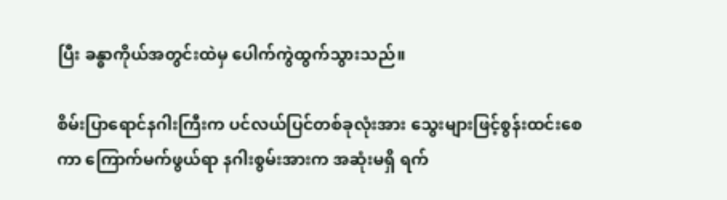ပြီး ခန္ဓာကိုယ်အတွင်းထဲမှ ပေါက်ကွဲထွက်သွားသည်။

စိမ်းပြာရောင်နဂါးကြီးက ပင်လယ်ပြင်တစ်ခုလုံးအား သွေးများဖြင့်စွန်းထင်းစေကာ ကြောက်မက်ဖွယ်ရာ နဂါးစွမ်းအားက အဆုံးမရှိ ရက်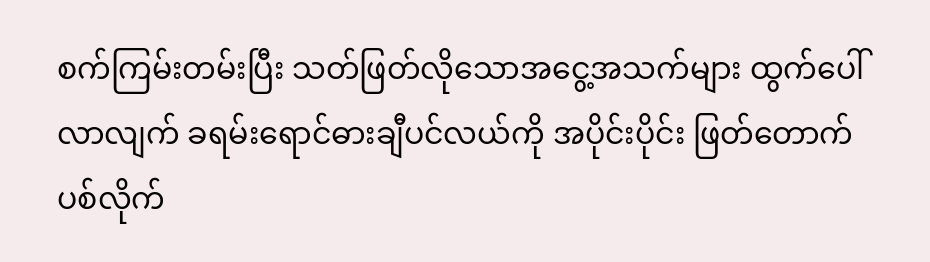စက်ကြမ်းတမ်းပြီး သတ်ဖြတ်လိုသောအငွေ့အသက်များ ထွက်ပေါ်လာလျက် ခရမ်းရောင်ဓားချီပင်လယ်ကို အပိုင်းပိုင်း ဖြတ်တောက်ပစ်လိုက်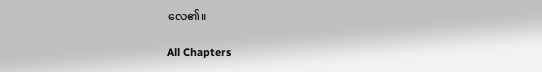လေ၏။

All Chapters